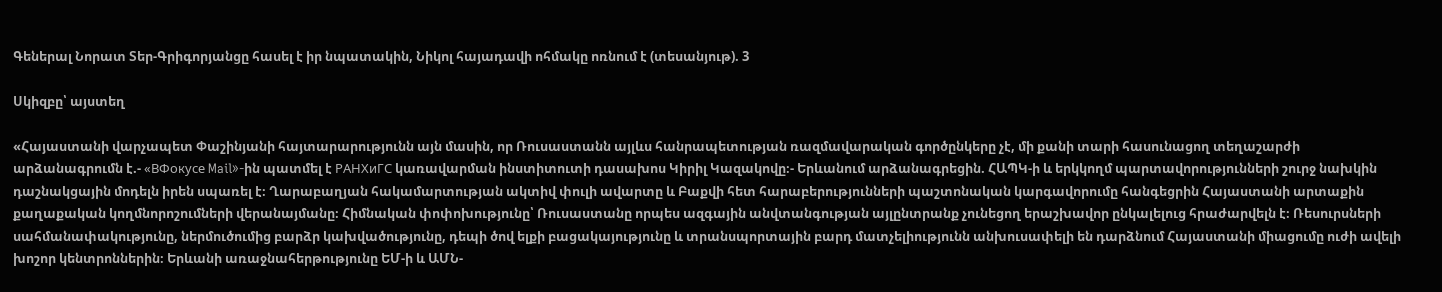Գեներալ Նորատ Տեր-Գրիգորյանցը հասել է իր նպատակին, Նիկոլ հայադավի ոհմակը ոռնում է (տեսանյութ). 3

Սկիզբը՝ այստեղ

«Հայաստանի վարչապետ Փաշինյանի հայտարարությունն այն մասին, որ Ռուսաստանն այլևս հանրապետության ռազմավարական գործընկերը չէ, մի քանի տարի հասունացող տեղաշարժի արձանագրումն է.- «ВФокусе Mail»-ին պատմել է РАНХиГС կառավարման ինստիտուտի դասախոս Կիրիլ Կազակովը։- Երևանում արձանագրեցին. ՀԱՊԿ-ի և երկկողմ պարտավորությունների շուրջ նախկին դաշնակցային մոդելն իրեն սպառել է։ Ղարաբաղյան հակամարտության ակտիվ փուլի ավարտը և Բաքվի հետ հարաբերությունների պաշտոնական կարգավորումը հանգեցրին Հայաստանի արտաքին քաղաքական կողմնորոշումների վերանայմանը։ Հիմնական փոփոխությունը՝ Ռուսաստանը որպես ազգային անվտանգության այլընտրանք չունեցող երաշխավոր ընկալելուց հրաժարվելն է։ Ռեսուրսների սահմանափակությունը, ներմուծումից բարձր կախվածությունը, դեպի ծով ելքի բացակայությունը և տրանսպորտային բարդ մատչելիությունն անխուսափելի են դարձնում Հայաստանի միացումը ուժի ավելի խոշոր կենտրոններին։ Երևանի առաջնահերթությունը ԵՄ-ի և ԱՄՆ-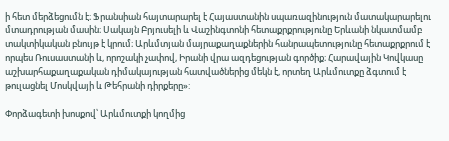ի հետ մերձեցումն է։ Ֆրանսիան հայտարարել է Հայաստանին սպառազինություն մատակարարելու մտադրության մասին։ Սակայն Բրյուսելի և Վաշինգտոնի հետաքրքրությունը Երևանի նկատմամբ տակտիկական բնույթ է կրում։ Արևմտյան մայրաքաղաքներին հանրապետությունը հետաքրքրում է որպես Ռուսաստանի և, որոշակի չափով, Իրանի վրա ազդեցության գործիք։ Հարավային Կովկասը աշխարհաքաղաքական դիմակայության հատվածներից մեկն է, որտեղ Արևմուտքը ձգտում է թուլացնել Մոսկվայի և Թեհրանի դիրքերը»:

Փորձագետի խոսքով՝ Արևմուտքի կողմից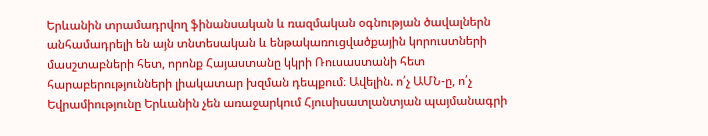Երևանին տրամադրվող ֆինանսական և ռազմական օգնության ծավալներն անհամադրելի են այն տնտեսական և ենթակառուցվածքային կորուստների մասշտաբների հետ, որոնք Հայաստանը կկրի Ռուսաստանի հետ հարաբերությունների լիակատար խզման դեպքում։ Ավելին. ո՛չ ԱՄՆ-ը, ո՛չ Եվրամիությունը Երևանին չեն առաջարկում Հյուսիսատլանտյան պայմանագրի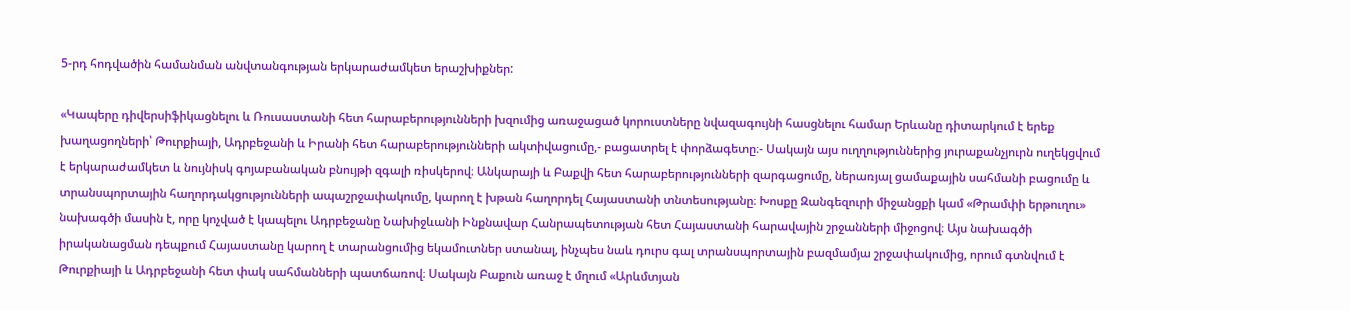5-րդ հոդվածին համանման անվտանգության երկարաժամկետ երաշխիքներ:

«Կապերը դիվերսիֆիկացնելու և Ռուսաստանի հետ հարաբերությունների խզումից առաջացած կորուստները նվազագույնի հասցնելու համար Երևանը դիտարկում է երեք խաղացողների՝ Թուրքիայի, Ադրբեջանի և Իրանի հետ հարաբերությունների ակտիվացումը,- բացատրել է փորձագետը։- Սակայն այս ուղղություններից յուրաքանչյուրն ուղեկցվում է երկարաժամկետ և նույնիսկ գոյաբանական բնույթի զգալի ռիսկերով։ Անկարայի և Բաքվի հետ հարաբերությունների զարգացումը, ներառյալ ցամաքային սահմանի բացումը և տրանսպորտային հաղորդակցությունների ապաշրջափակումը, կարող է խթան հաղորդել Հայաստանի տնտեսությանը։ Խոսքը Զանգեզուրի միջանցքի կամ «Թրամփի երթուղու» նախագծի մասին է, որը կոչված է կապելու Ադրբեջանը Նախիջևանի Ինքնավար Հանրապետության հետ Հայաստանի հարավային շրջանների միջոցով։ Այս նախագծի իրականացման դեպքում Հայաստանը կարող է տարանցումից եկամուտներ ստանալ, ինչպես նաև դուրս գալ տրանսպորտային բազմամյա շրջափակումից, որում գտնվում է Թուրքիայի և Ադրբեջանի հետ փակ սահմանների պատճառով։ Սակայն Բաքուն առաջ է մղում «Արևմտյան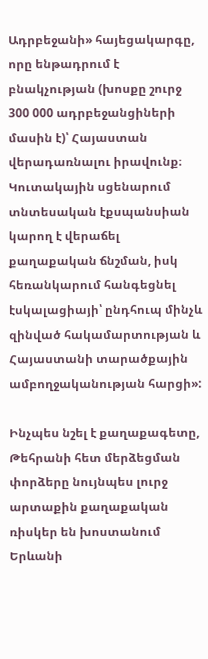Ադրբեջանի» հայեցակարգը, որը ենթադրում է բնակչության (խոսքը շուրջ 300 000 ադրբեջանցիների մասին է)՝ Հայաստան վերադառնալու իրավունք։ Կուտակային սցենարում տնտեսական էքսպանսիան կարող է վերաճել քաղաքական ճնշման, իսկ հեռանկարում հանգեցնել էսկալացիայի՝ ընդհուպ մինչև զինված հակամարտության և Հայաստանի տարածքային ամբողջականության հարցի»:

Ինչպես նշել է քաղաքագետը, Թեհրանի հետ մերձեցման փորձերը նույնպես լուրջ արտաքին քաղաքական ռիսկեր են խոստանում Երևանի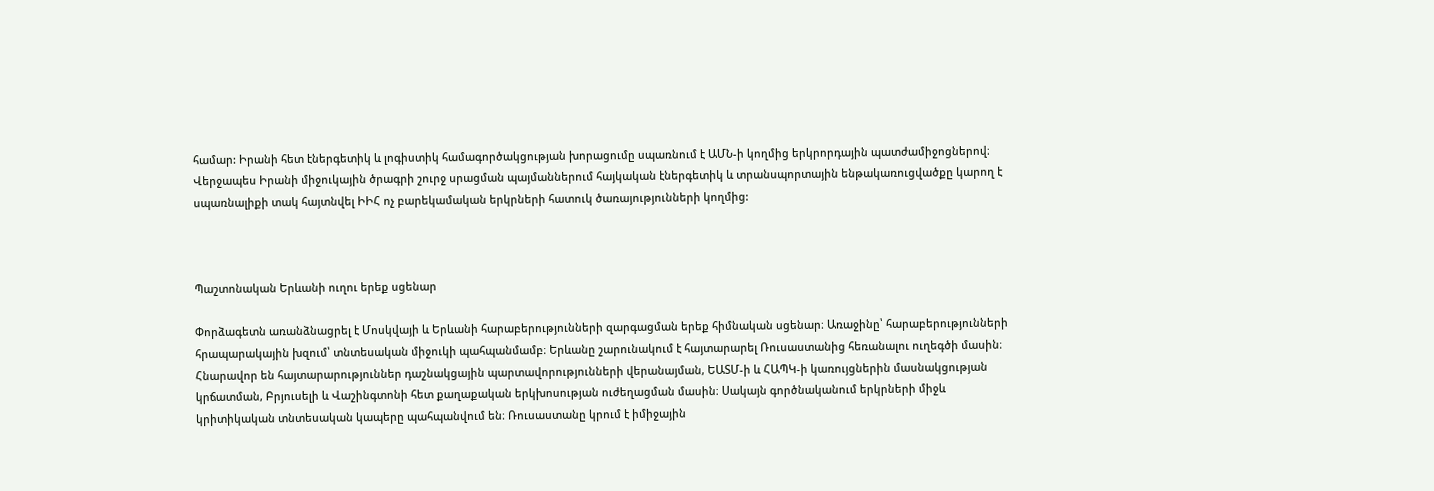համար: Իրանի հետ էներգետիկ և լոգիստիկ համագործակցության խորացումը սպառնում է ԱՄՆ-ի կողմից երկրորդային պատժամիջոցներով։ Վերջապես Իրանի միջուկային ծրագրի շուրջ սրացման պայմաններում հայկական էներգետիկ և տրանսպորտային ենթակառուցվածքը կարող է սպառնալիքի տակ հայտնվել ԻԻՀ ոչ բարեկամական երկրների հատուկ ծառայությունների կողմից:



Պաշտոնական Երևանի ուղու երեք սցենար

Փորձագետն առանձնացրել է Մոսկվայի և Երևանի հարաբերությունների զարգացման երեք հիմնական սցենար։ Առաջինը՝ հարաբերությունների հրապարակային խզում՝ տնտեսական միջուկի պահպանմամբ։ Երևանը շարունակում է հայտարարել Ռուսաստանից հեռանալու ուղեգծի մասին։ Հնարավոր են հայտարարություններ դաշնակցային պարտավորությունների վերանայման, ԵԱՏՄ-ի և ՀԱՊԿ-ի կառույցներին մասնակցության կրճատման, Բրյուսելի և Վաշինգտոնի հետ քաղաքական երկխոսության ուժեղացման մասին։ Սակայն գործնականում երկրների միջև կրիտիկական տնտեսական կապերը պահպանվում են։ Ռուսաստանը կրում է իմիջային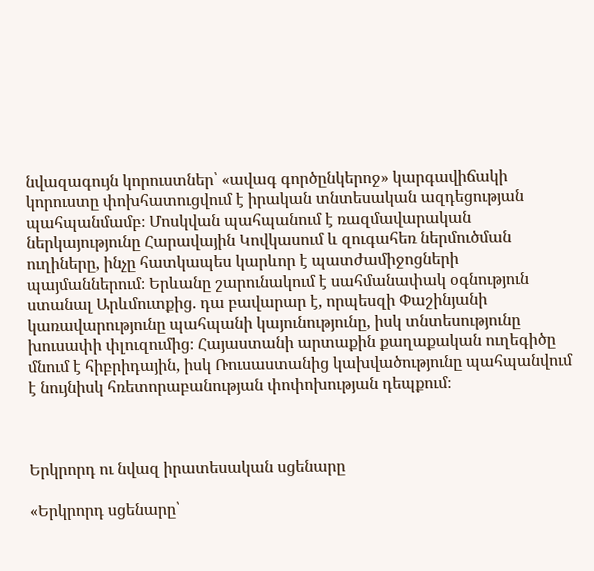նվազագույն կորուստներ՝ «ավագ գործընկերոջ» կարգավիճակի կորուստը փոխհատուցվում է իրական տնտեսական ազդեցության պահպանմամբ։ Մոսկվան պահպանում է ռազմավարական ներկայությունը Հարավային Կովկասում և զուգահեռ ներմուծման ուղիները, ինչը հատկապես կարևոր է պատժամիջոցների պայմաններում։ Երևանը շարունակում է սահմանափակ օգնություն ստանալ Արևմուտքից. դա բավարար է, որպեսզի Փաշինյանի կառավարությունը պահպանի կայունությունը, իսկ տնտեսությունը խուսափի փլուզումից։ Հայաստանի արտաքին քաղաքական ուղեգիծը մնում է հիբրիդային, իսկ Ռուսաստանից կախվածությունը պահպանվում է նույնիսկ հռետորաբանության փոփոխության դեպքում։



Երկրորդ ու նվազ իրատեսական սցենարը

«Երկրորդ սցենարը՝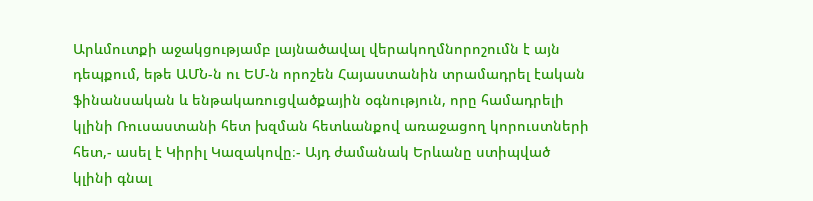Արևմուտքի աջակցությամբ լայնածավալ վերակողմնորոշումն է այն դեպքում, եթե ԱՄՆ-ն ու ԵՄ-ն որոշեն Հայաստանին տրամադրել էական ֆինանսական և ենթակառուցվածքային օգնություն, որը համադրելի կլինի Ռուսաստանի հետ խզման հետևանքով առաջացող կորուստների հետ,- ասել է Կիրիլ Կազակովը։- Այդ ժամանակ Երևանը ստիպված կլինի գնալ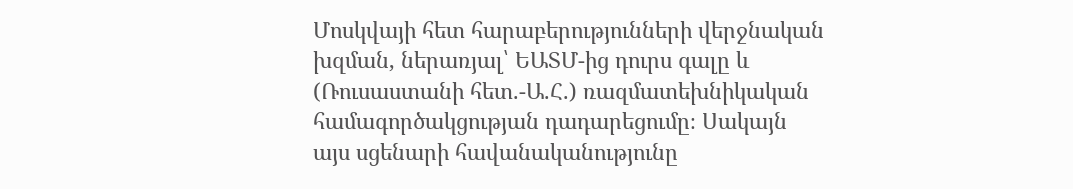Մոսկվայի հետ հարաբերությունների վերջնական խզման, ներառյալ՝ ԵԱՏՄ-ից դուրս գալը և (Ռուսաստանի հետ.-Ա.Հ.) ռազմատեխնիկական համագործակցության դադարեցումը։ Սակայն այս սցենարի հավանականությունը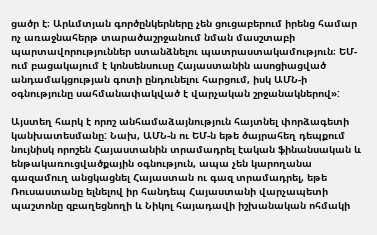ցածր է։ Արևմտյան գործընկերները չեն ցուցաբերում իրենց համար ոչ առաջնահերթ տարածաշրջանում նման մասշտաբի պարտավորություններ ստանձնելու պատրաստակամություն։ ԵՄ-ում բացակայում է կոնսենսուսը Հայաստանին ասոցիացված անդամակցության գոտի ընդունելու հարցում, իսկ ԱՄՆ-ի օգնությունը սահմանափակված է վարչական շրջանակներով»:

Այստեղ հարկ է որոշ անհամաձայնություն հայտնել փորձագետի կանխատեսմանը: Նախ, ԱՄՆ-ն ու ԵՄ-ն եթե ծայրահեղ դեպքում նույնիսկ որոշեն Հայաստանին տրամադրել էական ֆինանսական և ենթակառուցվածքային օգնություն, ապա չեն կարողանա գազամուղ անցկացնել Հայաստան ու գազ տրամադրել, եթե Ռուսաստանը ելնելով իր հանդեպ Հայաստանի վարչապետի պաշտոնը զբաղեցնողի և Նիկոլ հայադավի իշխանական ոհմակի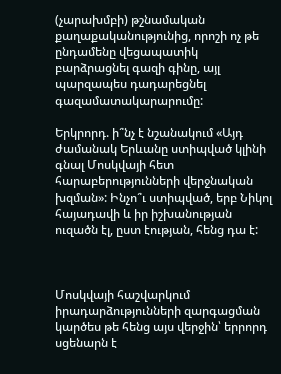(չարախմբի) թշնամական քաղաքականությունից, որոշի ոչ թե ընդամենը վեցապատիկ բարձրացնել գազի գինը, այլ պարզապես դադարեցնել գազամատակարարումը:

Երկրորդ. ի՞նչ է նշանակում «Այդ ժամանակ Երևանը ստիպված կլինի գնալ Մոսկվայի հետ հարաբերությունների վերջնական խզման»: Ինչո՞ւ ստիպված, երբ Նիկոլ հայադավի և իր իշխանության ուզածն էլ, ըստ էության, հենց դա է:



Մոսկվայի հաշվարկում իրադարձությունների զարգացման կարծես թե հենց այս վերջին՝ երրորդ սցենարն է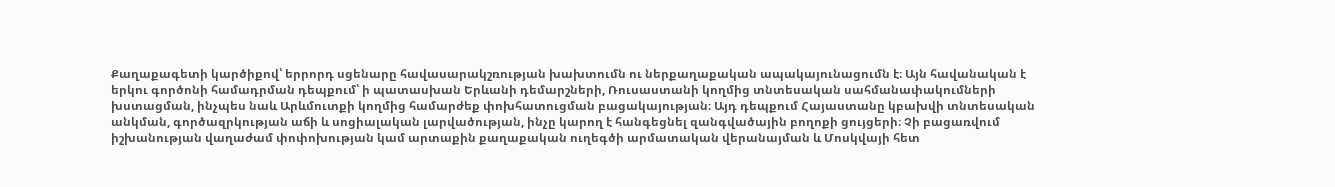Քաղաքագետի կարծիքով՝ երրորդ սցենարը հավասարակշռության խախտումն ու ներքաղաքական ապակայունացումն է։ Այն հավանական է երկու գործոնի համադրման դեպքում՝ ի պատասխան Երևանի դեմարշների, Ռուսաստանի կողմից տնտեսական սահմանափակումների խստացման, ինչպես նաև Արևմուտքի կողմից համարժեք փոխհատուցման բացակայության։ Այդ դեպքում Հայաստանը կբախվի տնտեսական անկման, գործազրկության աճի և սոցիալական լարվածության, ինչը կարող է հանգեցնել զանգվածային բողոքի ցույցերի։ Չի բացառվում իշխանության վաղաժամ փոփոխության կամ արտաքին քաղաքական ուղեգծի արմատական վերանայման և Մոսկվայի հետ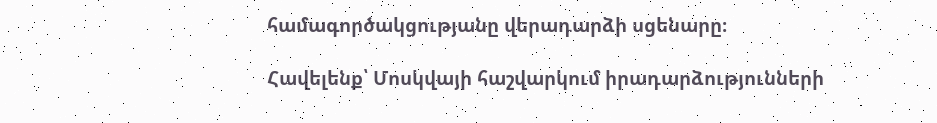համագործակցությանը վերադարձի սցենարը։

Հավելենք՝ Մոսկվայի հաշվարկում իրադարձությունների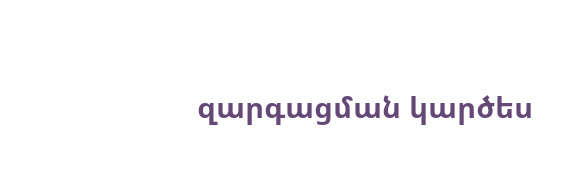զարգացման կարծես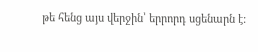թե հենց այս վերջին՝ երրորդ սցենարն է: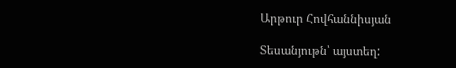Արթուր Հովհաննիսյան

Տեսանյութն՝ այստեղ: